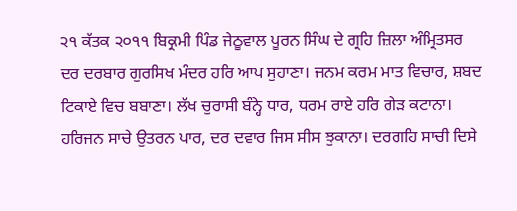੨੧ ਕੱਤਕ ੨੦੧੧ ਬਿਕ੍ਰਮੀ ਪਿੰਡ ਜੇਠੂਵਾਲ ਪੂਰਨ ਸਿੰਘ ਦੇ ਗ੍ਰਹਿ ਜ਼ਿਲਾ ਅੰਮ੍ਰਿਤਸਰ
ਦਰ ਦਰਬਾਰ ਗੁਰਸਿਖ ਮੰਦਰ ਹਰਿ ਆਪ ਸੁਹਾਣਾ। ਜਨਮ ਕਰਮ ਮਾਤ ਵਿਚਾਰ, ਸ਼ਬਦ ਟਿਕਾਏ ਵਿਚ ਬਬਾਣਾ। ਲੱਖ ਚੁਰਾਸੀ ਬੰਨ੍ਹੇ ਧਾਰ, ਧਰਮ ਰਾਏ ਹਰਿ ਗੇੜ ਕਟਾਨਾ। ਹਰਿਜਨ ਸਾਚੇ ਉਤਰਨ ਪਾਰ, ਦਰ ਦਵਾਰ ਜਿਸ ਸੀਸ ਝੁਕਾਨਾ। ਦਰਗਹਿ ਸਾਚੀ ਦਿਸੇ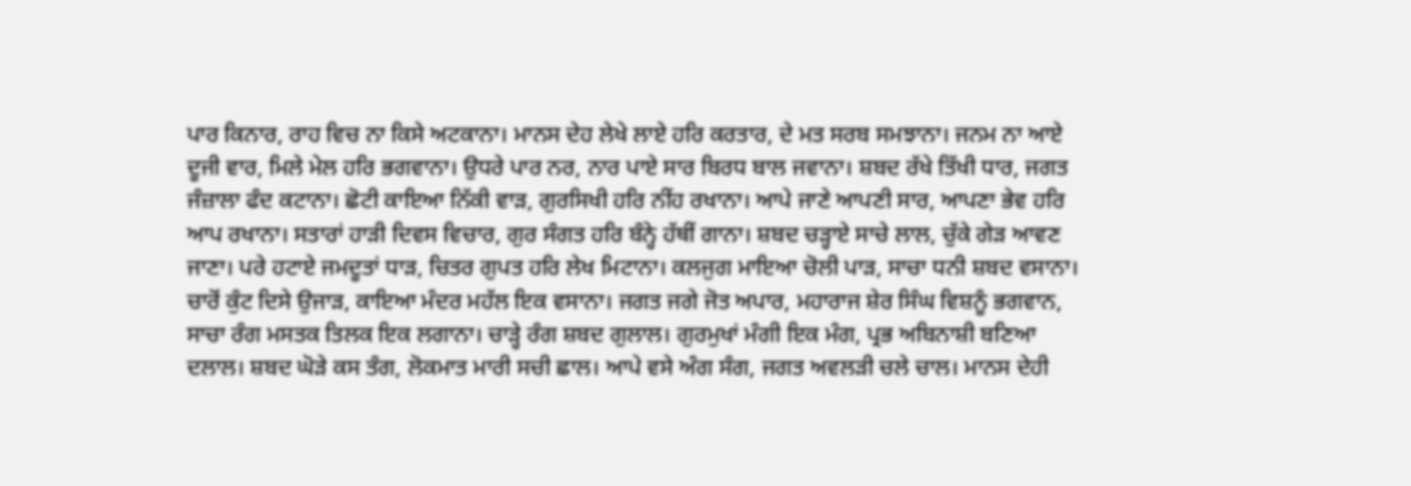ਪਾਰ ਕਿਨਾਰ, ਰਾਹ ਵਿਚ ਨਾ ਕਿਸੇ ਅਟਕਾਨਾ। ਮਾਨਸ ਦੇਹ ਲੇਖੇ ਲਾਏ ਹਰਿ ਕਰਤਾਰ, ਦੇ ਮਤ ਸਰਬ ਸਮਝਾਨਾ। ਜਨਮ ਨਾ ਆਏ ਦੂਜੀ ਵਾਰ, ਮਿਲੇ ਮੇਲ ਹਰਿ ਭਗਵਾਨਾ। ਉਧਰੇ ਪਾਰ ਨਰ, ਨਾਰ ਪਾਏ ਸਾਰ ਬਿਰਧ ਬਾਲ ਜਵਾਨਾ। ਸ਼ਬਦ ਰੱਖੇ ਤਿੱਖੀ ਧਾਰ, ਜਗਤ ਜੰਜ਼ਾਲਾ ਫੰਦ ਕਟਾਨਾ। ਛੋਟੀ ਕਾਇਆ ਨਿੱਕੀ ਵਾੜ, ਗੁਰਸਿਖੀ ਹਰਿ ਨੀਂਹ ਰਖਾਨਾ। ਆਪੇ ਜਾਣੇ ਆਪਣੀ ਸਾਰ, ਆਪਣਾ ਭੇਵ ਹਰਿ ਆਪ ਰਖਾਨਾ। ਸਤਾਰਾਂ ਹਾੜੀ ਦਿਵਸ ਵਿਚਾਰ, ਗੁਰ ਸੰਗਤ ਹਰਿ ਬੰਨ੍ਹੇ ਹੱਥੀਂ ਗਾਨਾ। ਸ਼ਬਦ ਚੜ੍ਹਾਏ ਸਾਚੇ ਲਾਲ, ਚੁੱਕੇ ਗੇੜ ਆਵਣ ਜਾਣਾ। ਪਰੇ ਹਟਾਏ ਜਮਦੂਤਾਂ ਧਾੜ, ਚਿਤਰ ਗੁਪਤ ਹਰਿ ਲੇਖ ਮਿਟਾਨਾ। ਕਲਜੁਗ ਮਾਇਆ ਚੋਲੀ ਪਾੜ, ਸਾਚਾ ਧਨੀ ਸ਼ਬਦ ਵਸਾਨਾ। ਚਾਰੋਂ ਕੁੰਟ ਦਿਸੇ ਉਜਾੜ, ਕਾਇਆ ਮੰਦਰ ਮਹੱਲ ਇਕ ਵਸਾਨਾ। ਜਗਤ ਜਗੇ ਜੋਤ ਅਪਾਰ, ਮਹਾਰਾਜ ਸ਼ੇਰ ਸਿੰਘ ਵਿਸ਼ਨੂੰ ਭਗਵਾਨ, ਸਾਚਾ ਰੰਗ ਮਸਤਕ ਤਿਲਕ ਇਕ ਲਗਾਨਾ। ਚਾੜ੍ਹੇ ਰੰਗ ਸ਼ਬਦ ਗੁਲਾਲ। ਗੁਰਮੁਖਾਂ ਮੰਗੀ ਇਕ ਮੰਗ, ਪ੍ਰਭ ਅਬਿਨਾਸ਼ੀ ਬਣਿਆ ਦਲਾਲ। ਸ਼ਬਦ ਘੋੜੇ ਕਸ ਤੰਗ, ਲੋਕਮਾਤ ਮਾਰੀ ਸਚੀ ਛਾਲ। ਆਪੇ ਵਸੇ ਅੰਗ ਸੰਗ, ਜਗਤ ਅਵਲੜੀ ਚਲੇ ਚਾਲ। ਮਾਨਸ ਦੇਹੀ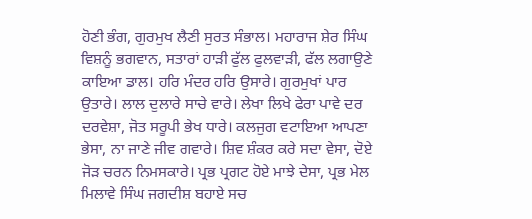ਹੋਣੀ ਭੰਗ, ਗੁਰਮੁਖ ਲੈਣੀ ਸੁਰਤ ਸੰਭਾਲ। ਮਹਾਰਾਜ ਸ਼ੇਰ ਸਿੰਘ ਵਿਸ਼ਨੂੰ ਭਗਵਾਨ, ਸਤਾਰਾਂ ਹਾੜੀ ਫੁੱਲ ਫੁਲਵਾੜੀ, ਫੱਲ ਲਗਾਉਣੇ ਕਾਇਆ ਡਾਲ। ਹਰਿ ਮੰਦਰ ਹਰਿ ਉਸਾਰੇ। ਗੁਰਮੁਖਾਂ ਪਾਰ ਉਤਾਰੇ। ਲਾਲ ਦੁਲਾਰੇ ਸਾਚੇ ਵਾਰੇ। ਲੇਖਾ ਲਿਖੇ ਫੇਰਾ ਪਾਵੇ ਦਰ ਦਰਵੇਸ਼ਾ, ਜੋਤ ਸਰੂਪੀ ਭੇਖ ਧਾਰੇ। ਕਲਜੁਗ ਵਟਾਇਆ ਆਪਣਾ ਭੇਸਾ, ਨਾ ਜਾਣੇ ਜੀਵ ਗਵਾਰੇ। ਸ਼ਿਵ ਸ਼ੰਕਰ ਕਰੇ ਸਦਾ ਵੇਸਾ, ਦੋਏ ਜੋੜ ਚਰਨ ਨਿਮਸਕਾਰੇ। ਪ੍ਰਭ ਪ੍ਰਗਟ ਹੋਏ ਮਾਝੇ ਦੇਸਾ, ਪ੍ਰਭ ਮੇਲ ਮਿਲਾਵੇ ਸਿੰਘ ਜਗਦੀਸ਼ ਬਹਾਏ ਸਚ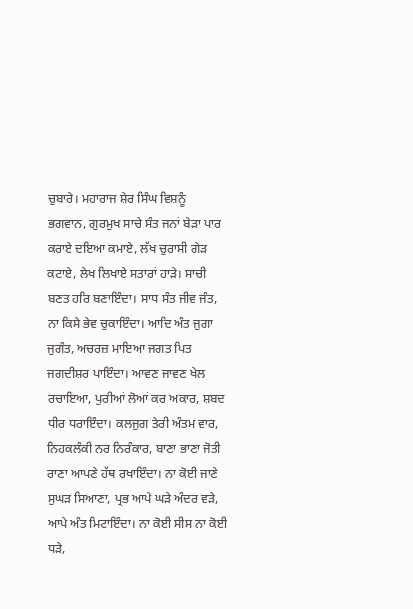ਚੁਬਾਰੇ। ਮਹਾਰਾਜ ਸ਼ੇਰ ਸਿੰਘ ਵਿਸ਼ਨੂੰ ਭਗਵਾਨ, ਗੁਰਮੁਖ ਸਾਚੇ ਸੰਤ ਜਨਾਂ ਬੇੜਾ ਪਾਰ ਕਰਾਏ ਦਇਆ ਕਮਾਏ, ਲੱਖ ਚੁਰਾਸੀ ਗੇੜ ਕਟਾਏ, ਲੇਖ ਲਿਖਾਏ ਸਤਾਰਾਂ ਹਾੜੇ। ਸਾਚੀ ਬਣਤ ਹਰਿ ਬਣਾਇੰਦਾ। ਸਾਧ ਸੰਤ ਜੀਵ ਜੰਤ, ਨਾ ਕਿਸੇ ਭੇਵ ਚੁਕਾਇੰਦਾ। ਆਦਿ ਅੰਤ ਜੁਗਾ ਜੁਗੰਤ, ਅਚਰਜ਼ ਮਾਇਆ ਜਗਤ ਪਿਤ ਜਗਦੀਸ਼ਰ ਪਾਇੰਦਾ। ਆਵਣ ਜਾਵਣ ਖੇਲ ਰਚਾਇਆ, ਪੁਰੀਆਂ ਲੋਆਂ ਕਰ ਅਕਾਰ, ਸ਼ਬਦ ਧੀਰ ਧਰਾਇੰਦਾ। ਕਲਜੁਗ ਤੇਰੀ ਅੰਤਮ ਵਾਰ, ਨਿਹਕਲੰਕੀ ਨਰ ਨਿਰੰਕਾਰ, ਬਾਣਾ ਭਾਣਾ ਜੋਤੀ ਰਾਣਾ ਆਪਣੇ ਹੱਥ ਰਖਾਇੰਦਾ। ਨਾ ਕੋਈ ਜਾਣੇ ਸੁਘੜ ਸਿਆਣਾ, ਪ੍ਰਭ ਆਪੇ ਘੜੇ ਅੰਦਰ ਵੜੇ, ਆਪੇ ਅੰਤ ਮਿਟਾਇੰਦਾ। ਨਾ ਕੋਈ ਸੀਸ ਨਾ ਕੋਈ ਧੜੇ,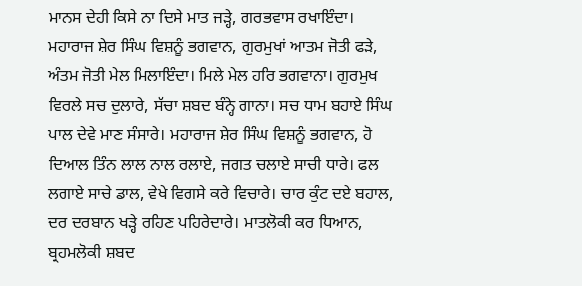ਮਾਨਸ ਦੇਹੀ ਕਿਸੇ ਨਾ ਦਿਸੇ ਮਾਤ ਜੜ੍ਹੇ, ਗਰਭਵਾਸ ਰਖਾਇੰਦਾ। ਮਹਾਰਾਜ ਸ਼ੇਰ ਸਿੰਘ ਵਿਸ਼ਨੂੰ ਭਗਵਾਨ, ਗੁਰਮੁਖਾਂ ਆਤਮ ਜੋਤੀ ਫੜੇ, ਅੰਤਮ ਜੋਤੀ ਮੇਲ ਮਿਲਾਇੰਦਾ। ਮਿਲੇ ਮੇਲ ਹਰਿ ਭਗਵਾਨਾ। ਗੁਰਮੁਖ ਵਿਰਲੇ ਸਚ ਦੁਲਾਰੇ, ਸੱਚਾ ਸ਼ਬਦ ਬੰਨ੍ਹੇ ਗਾਨਾ। ਸਚ ਧਾਮ ਬਹਾਏ ਸਿੰਘ ਪਾਲ ਦੇਵੇ ਮਾਣ ਸੰਸਾਰੇ। ਮਹਾਰਾਜ ਸ਼ੇਰ ਸਿੰਘ ਵਿਸ਼ਨੂੰ ਭਗਵਾਨ, ਹੋ ਦਿਆਲ ਤਿੰਨ ਲਾਲ ਨਾਲ ਰਲਾਏ, ਜਗਤ ਚਲਾਏ ਸਾਚੀ ਧਾਰੇ। ਫਲ ਲਗਾਏ ਸਾਚੇ ਡਾਲ, ਵੇਖੇ ਵਿਗਸੇ ਕਰੇ ਵਿਚਾਰੇ। ਚਾਰ ਕੁੰਟ ਦਏ ਬਹਾਲ, ਦਰ ਦਰਬਾਨ ਖੜ੍ਹੇ ਰਹਿਣ ਪਹਿਰੇਦਾਰੇ। ਮਾਤਲੋਕੀ ਕਰ ਧਿਆਨ, ਬ੍ਰਹਮਲੋਕੀ ਸ਼ਬਦ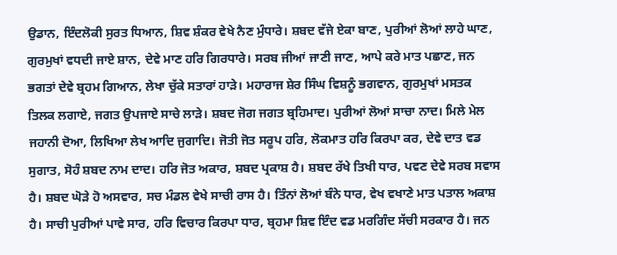ਉਡਾਨ, ਇੰਦਲੋਕੀ ਸੁਰਤ ਧਿਆਨ, ਸ਼ਿਵ ਸ਼ੰਕਰ ਵੇਖੇ ਨੈਣ ਮੁੰਧਾਰੇ। ਸ਼ਬਦ ਵੱਜੇ ਏਕਾ ਬਾਣ, ਪੁਰੀਆਂ ਲੋਆਂ ਲਾਹੇ ਘਾਣ, ਗੁਰਮੁਖਾਂ ਵਧਦੀ ਜਾਏ ਸ਼ਾਨ, ਦੇਵੇ ਮਾਣ ਹਰਿ ਗਿਰਧਾਰੇ। ਸਰਬ ਜੀਆਂ ਜਾਣੀ ਜਾਣ, ਆਪੇ ਕਰੇ ਮਾਤ ਪਛਾਣ, ਜਨ ਭਗਤਾਂ ਦੇਵੇ ਬ੍ਰਹਮ ਗਿਆਨ, ਲੇਖਾ ਚੁੱਕੇ ਸਤਾਰਾਂ ਹਾੜੇ। ਮਹਾਰਾਜ ਸ਼ੇਰ ਸਿੰਘ ਵਿਸ਼ਨੂੰ ਭਗਵਾਨ, ਗੁਰਮੁਖਾਂ ਮਸਤਕ ਤਿਲਕ ਲਗਾਏ, ਜਗਤ ਉਪਜਾਏ ਸਾਚੇ ਲਾੜੇ। ਸ਼ਬਦ ਜੋਗ ਜਗਤ ਬ੍ਰਹਿਮਾਦ। ਪੁਰੀਆਂ ਲੋਆਂ ਸਾਚਾ ਨਾਦ। ਮਿਲੇ ਮੇਲ ਜਹਾਨੀ ਦੋਆ, ਲਿਖਿਆ ਲੇਖ ਆਦਿ ਜੁਗਾਦਿ। ਜੋਤੀ ਜੋਤ ਸਰੂਪ ਹਰਿ, ਲੋਕਮਾਤ ਹਰਿ ਕਿਰਪਾ ਕਰ, ਦੇਵੇ ਦਾਤ ਵਡ ਸੁਗਾਤ, ਸੋਹੰ ਸ਼ਬਦ ਨਾਮ ਦਾਦ। ਹਰਿ ਜੋਤ ਅਕਾਰ, ਸ਼ਬਦ ਪ੍ਰਕਾਸ਼ ਹੈ। ਸ਼ਬਦ ਰੱਖੇ ਤਿਖੀ ਧਾਰ, ਪਵਣ ਦੇਵੇ ਸਰਬ ਸਵਾਸ ਹੈ। ਸ਼ਬਦ ਘੋੜੇ ਹੋ ਅਸਵਾਰ, ਸਚ ਮੰਡਲ ਵੇਖੇ ਸਾਚੀ ਰਾਸ ਹੈ। ਤਿੰਨਾਂ ਲੋਆਂ ਬੰਨੇ ਧਾਰ, ਵੇਖ ਵਖਾਣੇ ਮਾਤ ਪਤਾਲ ਅਕਾਸ਼ ਹੈ। ਸਾਚੀ ਪੁਰੀਆਂ ਪਾਵੇ ਸਾਰ, ਹਰਿ ਵਿਚਾਰ ਕਿਰਪਾ ਧਾਰ, ਬ੍ਰਹਮਾ ਸ਼ਿਵ ਇੰਦ ਵਡ ਮਰਗਿੰਦ ਸੱਚੀ ਸਰਕਾਰ ਹੈ। ਜਨ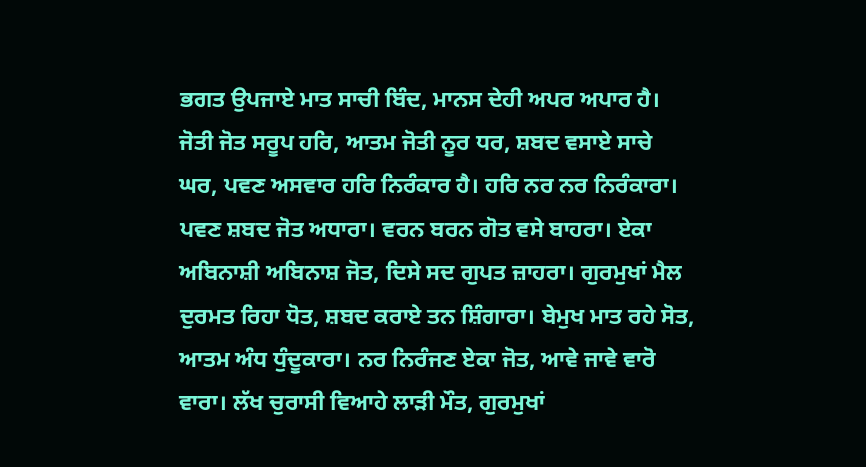ਭਗਤ ਉਪਜਾਏ ਮਾਤ ਸਾਚੀ ਬਿੰਦ, ਮਾਨਸ ਦੇਹੀ ਅਪਰ ਅਪਾਰ ਹੈ। ਜੋਤੀ ਜੋਤ ਸਰੂਪ ਹਰਿ, ਆਤਮ ਜੋਤੀ ਨੂਰ ਧਰ, ਸ਼ਬਦ ਵਸਾਏ ਸਾਚੇ ਘਰ, ਪਵਣ ਅਸਵਾਰ ਹਰਿ ਨਿਰੰਕਾਰ ਹੈ। ਹਰਿ ਨਰ ਨਰ ਨਿਰੰਕਾਰਾ। ਪਵਣ ਸ਼ਬਦ ਜੋਤ ਅਧਾਰਾ। ਵਰਨ ਬਰਨ ਗੋਤ ਵਸੇ ਬਾਹਰਾ। ਏਕਾ ਅਬਿਨਾਸ਼ੀ ਅਬਿਨਾਸ਼ ਜੋਤ, ਦਿਸੇ ਸਦ ਗੁਪਤ ਜ਼ਾਹਰਾ। ਗੁਰਮੁਖਾਂ ਮੈਲ ਦੁਰਮਤ ਰਿਹਾ ਧੋਤ, ਸ਼ਬਦ ਕਰਾਏ ਤਨ ਸ਼ਿੰਗਾਰਾ। ਬੇਮੁਖ ਮਾਤ ਰਹੇ ਸੋਤ, ਆਤਮ ਅੰਧ ਧੁੰਦੂਕਾਰਾ। ਨਰ ਨਿਰੰਜਣ ਏਕਾ ਜੋਤ, ਆਵੇ ਜਾਵੇ ਵਾਰੋ ਵਾਰਾ। ਲੱਖ ਚੁਰਾਸੀ ਵਿਆਹੇ ਲਾੜੀ ਮੌਤ, ਗੁਰਮੁਖਾਂ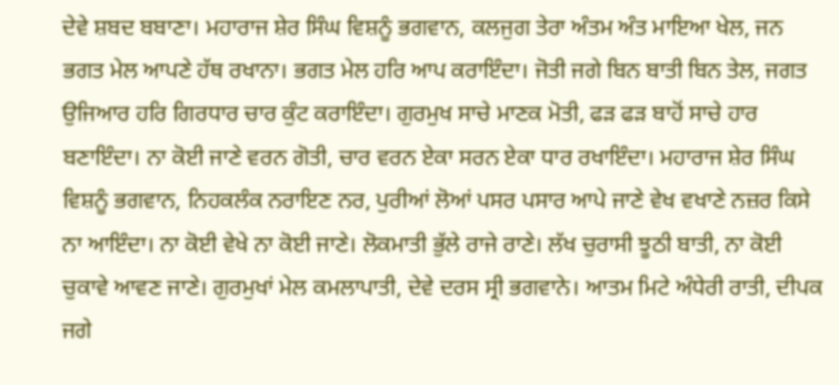ਦੇਵੇ ਸ਼ਬਦ ਬਬਾਣਾ। ਮਹਾਰਾਜ ਸ਼ੇਰ ਸਿੰਘ ਵਿਸ਼ਨੂੰ ਭਗਵਾਨ, ਕਲਜੁਗ ਤੇਰਾ ਅੰਤਮ ਅੰਤ ਮਾਇਆ ਖੇਲ, ਜਨ ਭਗਤ ਮੇਲ ਆਪਣੇ ਹੱਥ ਰਖਾਨਾ। ਭਗਤ ਮੇਲ ਹਰਿ ਆਪ ਕਰਾਇੰਦਾ। ਜੋਤੀ ਜਗੇ ਬਿਨ ਬਾਤੀ ਬਿਨ ਤੇਲ, ਜਗਤ ਉਜਿਆਰ ਹਰਿ ਗਿਰਧਾਰ ਚਾਰ ਕੁੰਟ ਕਰਾਇੰਦਾ। ਗੁਰਮੁਖ ਸਾਚੇ ਮਾਣਕ ਮੋਤੀ, ਫੜ ਫੜ ਬਾਹੋਂ ਸਾਚੇ ਹਾਰ ਬਣਾਇੰਦਾ। ਨਾ ਕੋਈ ਜਾਣੇ ਵਰਨ ਗੋਤੀ, ਚਾਰ ਵਰਨ ਏਕਾ ਸਰਨ ਏਕਾ ਧਾਰ ਰਖਾਇੰਦਾ। ਮਹਾਰਾਜ ਸ਼ੇਰ ਸਿੰਘ ਵਿਸ਼ਨੂੰ ਭਗਵਾਨ, ਨਿਹਕਲੰਕ ਨਰਾਇਣ ਨਰ, ਪੁਰੀਆਂ ਲੋਆਂ ਪਸਰ ਪਸਾਰ ਆਪੇ ਜਾਣੇ ਵੇਖ ਵਖਾਣੇ ਨਜ਼ਰ ਕਿਸੇ ਨਾ ਆਇੰਦਾ। ਨਾ ਕੋਈ ਵੇਖੇ ਨਾ ਕੋਈ ਜਾਣੇ। ਲੋਕਮਾਤੀ ਭੁੱਲੇ ਰਾਜੇ ਰਾਣੇ। ਲੱਖ ਚੁਰਾਸੀ ਝੂਠੀ ਬਾਤੀ, ਨਾ ਕੋਈ ਚੁਕਾਵੇ ਆਵਣ ਜਾਣੇ। ਗੁਰਮੁਖਾਂ ਮੇਲ ਕਮਲਾਪਾਤੀ, ਦੇਵੇ ਦਰਸ ਸ੍ਰੀ ਭਗਵਾਨੇ। ਆਤਮ ਮਿਟੇ ਅੰਧੇਰੀ ਰਾਤੀ, ਦੀਪਕ ਜਗੇ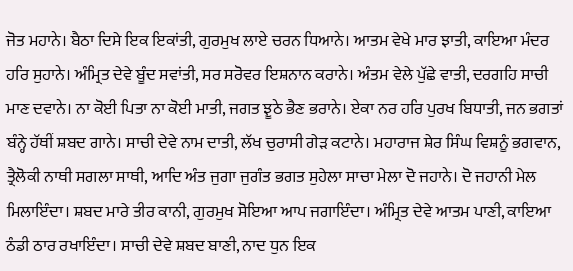ਜੋਤ ਮਹਾਨੇ। ਬੈਠਾ ਦਿਸੇ ਇਕ ਇਕਾਂਤੀ, ਗੁਰਮੁਖ ਲਾਏ ਚਰਨ ਧਿਆਨੇ। ਆਤਮ ਵੇਖੇ ਮਾਰ ਝਾਤੀ, ਕਾਇਆ ਮੰਦਰ ਹਰਿ ਸੁਹਾਨੇ। ਅੰਮ੍ਰਿਤ ਦੇਵੇ ਬੂੰਦ ਸਵਾਂਤੀ, ਸਰ ਸਰੋਵਰ ਇਸ਼ਨਾਨ ਕਰਾਨੇ। ਅੰਤਮ ਵੇਲੇ ਪੁੱਛੇ ਵਾਤੀ, ਦਰਗਹਿ ਸਾਚੀ ਮਾਣ ਦਵਾਨੇ। ਨਾ ਕੋਈ ਪਿਤਾ ਨਾ ਕੋਈ ਮਾਤੀ, ਜਗਤ ਝੂਠੇ ਭੈਣ ਭਰਾਨੇ। ਏਕਾ ਨਰ ਹਰਿ ਪੁਰਖ ਬਿਧਾਤੀ, ਜਨ ਭਗਤਾਂ ਬੰਨ੍ਹੇ ਹੱਥੀਂ ਸ਼ਬਦ ਗਾਨੇ। ਸਾਚੀ ਦੇਵੇ ਨਾਮ ਦਾਤੀ, ਲੱਖ ਚੁਰਾਸੀ ਗੇੜ ਕਟਾਨੇ। ਮਹਾਰਾਜ ਸ਼ੇਰ ਸਿੰਘ ਵਿਸ਼ਨੂੰ ਭਗਵਾਨ, ਤ੍ਰੈਲੋਕੀ ਨਾਥੀ ਸਗਲਾ ਸਾਥੀ, ਆਦਿ ਅੰਤ ਜੁਗਾ ਜੁਗੰਤ ਭਗਤ ਸੁਹੇਲਾ ਸਾਚਾ ਮੇਲਾ ਦੋ ਜਹਾਨੇ। ਦੋ ਜਹਾਨੀ ਮੇਲ ਮਿਲਾਇੰਦਾ। ਸ਼ਬਦ ਮਾਰੇ ਤੀਰ ਕਾਨੀ, ਗੁਰਮੁਖ ਸੋਇਆ ਆਪ ਜਗਾਇੰਦਾ। ਅੰਮ੍ਰਿਤ ਦੇਵੇ ਆਤਮ ਪਾਣੀ, ਕਾਇਆ ਠੰਡੀ ਠਾਰ ਰਖਾਇੰਦਾ। ਸਾਚੀ ਦੇਵੇ ਸ਼ਬਦ ਬਾਣੀ, ਨਾਦ ਧੁਨ ਇਕ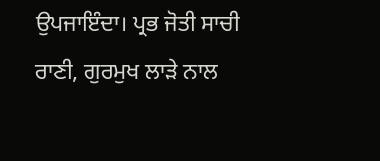ਉਪਜਾਇੰਦਾ। ਪ੍ਰਭ ਜੋਤੀ ਸਾਚੀ ਰਾਣੀ, ਗੁਰਮੁਖ ਲਾੜੇ ਨਾਲ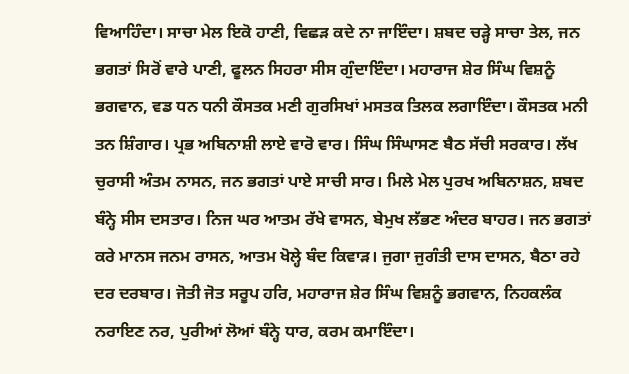ਵਿਆਹਿੰਦਾ। ਸਾਚਾ ਮੇਲ ਇਕੋ ਹਾਣੀ, ਵਿਛੜ ਕਦੇ ਨਾ ਜਾਇੰਦਾ। ਸ਼ਬਦ ਚੜ੍ਹੇ ਸਾਚਾ ਤੇਲ, ਜਨ ਭਗਤਾਂ ਸਿਰੋਂ ਵਾਰੇ ਪਾਣੀ, ਫੂਲਨ ਸਿਹਰਾ ਸੀਸ ਗੁੰਦਾਇੰਦਾ। ਮਹਾਰਾਜ ਸ਼ੇਰ ਸਿੰਘ ਵਿਸ਼ਨੂੰ ਭਗਵਾਨ, ਵਡ ਧਨ ਧਨੀ ਕੌਸਤਕ ਮਣੀ ਗੁਰਸਿਖਾਂ ਮਸਤਕ ਤਿਲਕ ਲਗਾਇੰਦਾ। ਕੌਸਤਕ ਮਨੀ ਤਨ ਸ਼ਿੰਗਾਰ। ਪ੍ਰਭ ਅਬਿਨਾਸ਼ੀ ਲਾਏ ਵਾਰੋ ਵਾਰ। ਸਿੰਘ ਸਿੰਘਾਸਣ ਬੈਠ ਸੱਚੀ ਸਰਕਾਰ। ਲੱਖ ਚੁਰਾਸੀ ਅੰਤਮ ਨਾਸਨ, ਜਨ ਭਗਤਾਂ ਪਾਏ ਸਾਚੀ ਸਾਰ। ਮਿਲੇ ਮੇਲ ਪੁਰਖ ਅਬਿਨਾਸ਼ਨ, ਸ਼ਬਦ ਬੰਨ੍ਹੇ ਸੀਸ ਦਸਤਾਰ। ਨਿਜ ਘਰ ਆਤਮ ਰੱਖੇ ਵਾਸਨ, ਬੇਮੁਖ ਲੱਭਣ ਅੰਦਰ ਬਾਹਰ। ਜਨ ਭਗਤਾਂ ਕਰੇ ਮਾਨਸ ਜਨਮ ਰਾਸਨ, ਆਤਮ ਖੋਲ੍ਹੇ ਬੰਦ ਕਿਵਾੜ। ਜੁਗਾ ਜੁਗੰਤੀ ਦਾਸ ਦਾਸਨ, ਬੈਠਾ ਰਹੇ ਦਰ ਦਰਬਾਰ। ਜੋਤੀ ਜੋਤ ਸਰੂਪ ਹਰਿ, ਮਹਾਰਾਜ ਸ਼ੇਰ ਸਿੰਘ ਵਿਸ਼ਨੂੰ ਭਗਵਾਨ, ਨਿਹਕਲੰਕ ਨਰਾਇਣ ਨਰ, ਪੁਰੀਆਂ ਲੋਆਂ ਬੰਨ੍ਹੇ ਧਾਰ, ਕਰਮ ਕਮਾਇੰਦਾ।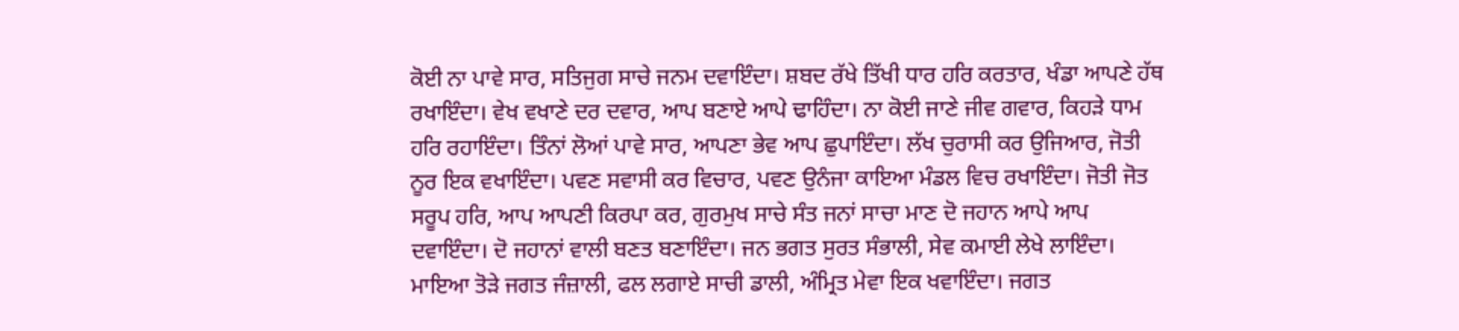ਕੋਈ ਨਾ ਪਾਵੇ ਸਾਰ, ਸਤਿਜੁਗ ਸਾਚੇ ਜਨਮ ਦਵਾਇੰਦਾ। ਸ਼ਬਦ ਰੱਖੇ ਤਿੱਖੀ ਧਾਰ ਹਰਿ ਕਰਤਾਰ, ਖੰਡਾ ਆਪਣੇ ਹੱਥ ਰਖਾਇੰਦਾ। ਵੇਖ ਵਖਾਣੇ ਦਰ ਦਵਾਰ, ਆਪ ਬਣਾਏ ਆਪੇ ਢਾਹਿੰਦਾ। ਨਾ ਕੋਈ ਜਾਣੇ ਜੀਵ ਗਵਾਰ, ਕਿਹੜੇ ਧਾਮ ਹਰਿ ਰਹਾਇੰਦਾ। ਤਿੰਨਾਂ ਲੋਆਂ ਪਾਵੇ ਸਾਰ, ਆਪਣਾ ਭੇਵ ਆਪ ਛੁਪਾਇੰਦਾ। ਲੱਖ ਚੁਰਾਸੀ ਕਰ ਉਜਿਆਰ, ਜੋਤੀ ਨੂਰ ਇਕ ਵਖਾਇੰਦਾ। ਪਵਣ ਸਵਾਸੀ ਕਰ ਵਿਚਾਰ, ਪਵਣ ਉਨੰਜਾ ਕਾਇਆ ਮੰਡਲ ਵਿਚ ਰਖਾਇੰਦਾ। ਜੋਤੀ ਜੋਤ ਸਰੂਪ ਹਰਿ, ਆਪ ਆਪਣੀ ਕਿਰਪਾ ਕਰ, ਗੁਰਮੁਖ ਸਾਚੇ ਸੰਤ ਜਨਾਂ ਸਾਚਾ ਮਾਣ ਦੋ ਜਹਾਨ ਆਪੇ ਆਪ ਦਵਾਇੰਦਾ। ਦੋ ਜਹਾਨਾਂ ਵਾਲੀ ਬਣਤ ਬਣਾਇੰਦਾ। ਜਨ ਭਗਤ ਸੁਰਤ ਸੰਭਾਲੀ, ਸੇਵ ਕਮਾਈ ਲੇਖੇ ਲਾਇੰਦਾ। ਮਾਇਆ ਤੋੜੇ ਜਗਤ ਜੰਜ਼ਾਲੀ, ਫਲ ਲਗਾਏ ਸਾਚੀ ਡਾਲੀ, ਅੰਮ੍ਰਿਤ ਮੇਵਾ ਇਕ ਖਵਾਇੰਦਾ। ਜਗਤ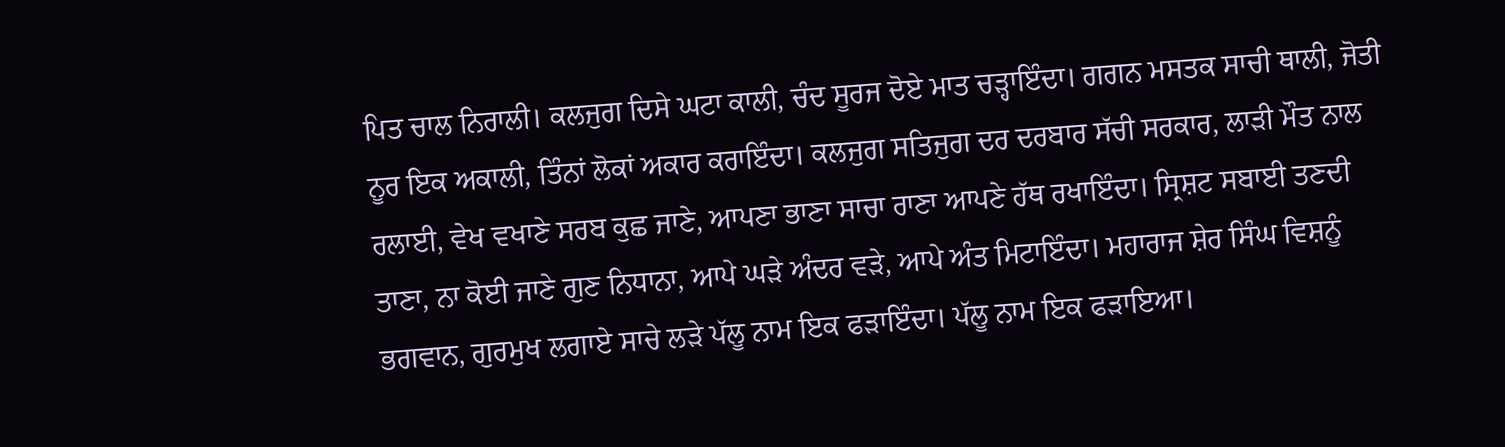ਪਿਤ ਚਾਲ ਨਿਰਾਲੀ। ਕਲਜੁਗ ਦਿਸੇ ਘਟਾ ਕਾਲੀ, ਚੰਦ ਸੂਰਜ ਦੋਏ ਮਾਤ ਚੜ੍ਹਾਇੰਦਾ। ਗਗਨ ਮਸਤਕ ਸਾਚੀ ਥਾਲੀ, ਜੋਤੀ ਨੂਰ ਇਕ ਅਕਾਲੀ, ਤਿੰਨਾਂ ਲੋਕਾਂ ਅਕਾਰ ਕਰਾਇੰਦਾ। ਕਲਜੁਗ ਸਤਿਜੁਗ ਦਰ ਦਰਬਾਰ ਸੱਚੀ ਸਰਕਾਰ, ਲਾੜੀ ਮੌਤ ਨਾਲ ਰਲਾਈ, ਵੇਖ ਵਖਾਣੇ ਸਰਬ ਕੁਛ ਜਾਣੇ, ਆਪਣਾ ਭਾਣਾ ਸਾਚਾ ਰਾਣਾ ਆਪਣੇ ਹੱਥ ਰਖਾਇੰਦਾ। ਸ੍ਰਿਸ਼ਟ ਸਬਾਈ ਤਣਦੀ ਤਾਣਾ, ਨਾ ਕੋਈ ਜਾਣੇ ਗੁਣ ਨਿਧਾਨਾ, ਆਪੇ ਘੜੇ ਅੰਦਰ ਵੜੇ, ਆਪੇ ਅੰਤ ਮਿਟਾਇੰਦਾ। ਮਹਾਰਾਜ ਸ਼ੇਰ ਸਿੰਘ ਵਿਸ਼ਨੂੰ ਭਗਵਾਨ, ਗੁਰਮੁਖ ਲਗਾਏ ਸਾਚੇ ਲੜੇ ਪੱਲੂ ਨਾਮ ਇਕ ਫੜਾਇੰਦਾ। ਪੱਲੂ ਨਾਮ ਇਕ ਫੜਾਇਆ।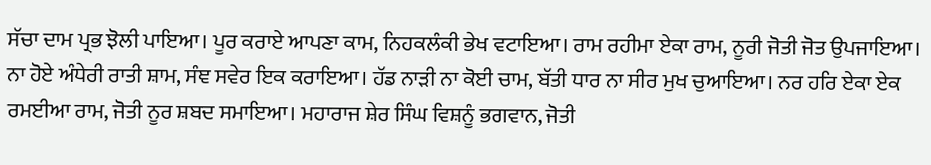ਸੱਚਾ ਦਾਮ ਪ੍ਰਭ ਝੋਲੀ ਪਾਇਆ। ਪੂਰ ਕਰਾਏ ਆਪਣਾ ਕਾਮ, ਨਿਹਕਲੰਕੀ ਭੇਖ ਵਟਾਇਆ। ਰਾਮ ਰਹੀਮਾ ਏਕਾ ਰਾਮ, ਨੂਰੀ ਜੋਤੀ ਜੋਤ ਉਪਜਾਇਆ। ਨਾ ਹੋਏ ਅੰਧੇਰੀ ਰਾਤੀ ਸ਼ਾਮ, ਸੰਞ ਸਵੇਰ ਇਕ ਕਰਾਇਆ। ਹੱਡ ਨਾੜੀ ਨਾ ਕੋਈ ਚਾਮ, ਬੱਤੀ ਧਾਰ ਨਾ ਸੀਰ ਮੁਖ ਚੁਆਇਆ। ਨਰ ਹਰਿ ਏਕਾ ਏਕ ਰਮਈਆ ਰਾਮ, ਜੋਤੀ ਨੂਰ ਸ਼ਬਦ ਸਮਾਇਆ। ਮਹਾਰਾਜ ਸ਼ੇਰ ਸਿੰਘ ਵਿਸ਼ਨੂੰ ਭਗਵਾਨ, ਜੋਤੀ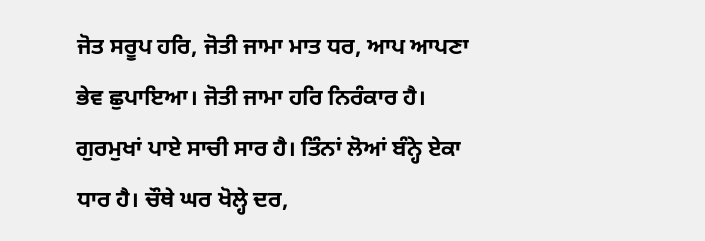ਜੋਤ ਸਰੂਪ ਹਰਿ, ਜੋਤੀ ਜਾਮਾ ਮਾਤ ਧਰ, ਆਪ ਆਪਣਾ ਭੇਵ ਛੁਪਾਇਆ। ਜੋਤੀ ਜਾਮਾ ਹਰਿ ਨਿਰੰਕਾਰ ਹੈ। ਗੁਰਮੁਖਾਂ ਪਾਏ ਸਾਚੀ ਸਾਰ ਹੈ। ਤਿੰਨਾਂ ਲੋਆਂ ਬੰਨ੍ਹੇ ਏਕਾ ਧਾਰ ਹੈ। ਚੌਥੇ ਘਰ ਖੋਲ੍ਹੇ ਦਰ,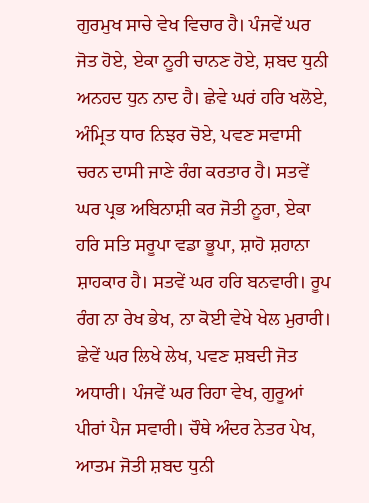ਗੁਰਮੁਖ ਸਾਚੇ ਵੇਖ ਵਿਚਾਰ ਹੈ। ਪੰਜਵੇਂ ਘਰ ਜੋਤ ਹੋਏ, ਏਕਾ ਨੂਰੀ ਚਾਨਣ ਹੋਏ, ਸ਼ਬਦ ਧੁਨੀ ਅਨਹਦ ਧੁਨ ਨਾਦ ਹੈ। ਛੇਵੇ ਘਰਂ ਹਰਿ ਖਲੋਏ, ਅੰਮ੍ਰਿਤ ਧਾਰ ਨਿਝਰ ਚੋਏ, ਪਵਣ ਸਵਾਸੀ ਚਰਨ ਦਾਸੀ ਜਾਣੇ ਰੰਗ ਕਰਤਾਰ ਹੈ। ਸਤਵੇਂ ਘਰ ਪ੍ਰਭ ਅਬਿਨਾਸ਼ੀ ਕਰ ਜੋਤੀ ਨੂਰਾ, ਏਕਾ ਹਰਿ ਸਤਿ ਸਰੂਪਾ ਵਡਾ ਭੂਪਾ, ਸ਼ਾਹੋ ਸ਼ਹਾਨਾ ਸ਼ਾਹਕਾਰ ਹੈ। ਸਤਵੇਂ ਘਰ ਹਰਿ ਬਨਵਾਰੀ। ਰੂਪ ਰੰਗ ਨਾ ਰੇਖ ਭੇਖ, ਨਾ ਕੋਈ ਵੇਖੇ ਖੇਲ ਮੁਰਾਰੀ। ਛੇਵੇਂ ਘਰ ਲਿਖੇ ਲੇਖ, ਪਵਣ ਸ਼ਬਦੀ ਜੋਤ ਅਧਾਰੀ। ਪੰਜਵੇਂ ਘਰ ਰਿਹਾ ਵੇਖ, ਗੁਰੂਆਂ ਪੀਰਾਂ ਪੈਜ ਸਵਾਰੀ। ਚੌਥੇ ਅੰਦਰ ਨੇਤਰ ਪੇਖ, ਆਤਮ ਜੋਤੀ ਸ਼ਬਦ ਧੁਨੀ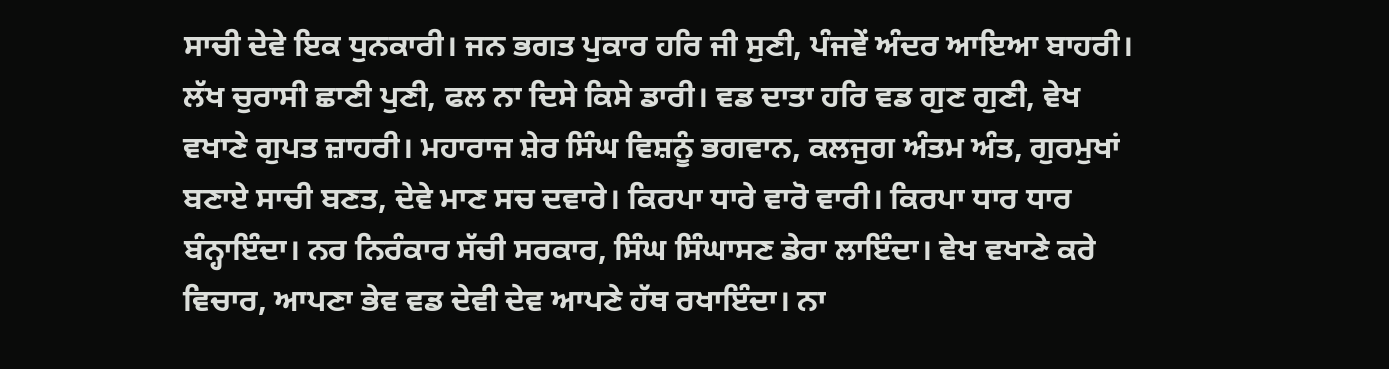ਸਾਚੀ ਦੇਵੇ ਇਕ ਧੁਨਕਾਰੀ। ਜਨ ਭਗਤ ਪੁਕਾਰ ਹਰਿ ਜੀ ਸੁਣੀ, ਪੰਜਵੇਂ ਅੰਦਰ ਆਇਆ ਬਾਹਰੀ। ਲੱਖ ਚੁਰਾਸੀ ਛਾਣੀ ਪੁਣੀ, ਫਲ ਨਾ ਦਿਸੇ ਕਿਸੇ ਡਾਰੀ। ਵਡ ਦਾਤਾ ਹਰਿ ਵਡ ਗੁਣ ਗੁਣੀ, ਵੇਖ ਵਖਾਣੇ ਗੁਪਤ ਜ਼ਾਹਰੀ। ਮਹਾਰਾਜ ਸ਼ੇਰ ਸਿੰਘ ਵਿਸ਼ਨੂੰ ਭਗਵਾਨ, ਕਲਜੁਗ ਅੰਤਮ ਅੰਤ, ਗੁਰਮੁਖਾਂ ਬਣਾਏ ਸਾਚੀ ਬਣਤ, ਦੇਵੇ ਮਾਣ ਸਚ ਦਵਾਰੇ। ਕਿਰਪਾ ਧਾਰੇ ਵਾਰੋ ਵਾਰੀ। ਕਿਰਪਾ ਧਾਰ ਧਾਰ ਬੰਨ੍ਹਾਇੰਦਾ। ਨਰ ਨਿਰੰਕਾਰ ਸੱਚੀ ਸਰਕਾਰ, ਸਿੰਘ ਸਿੰਘਾਸਣ ਡੇਰਾ ਲਾਇੰਦਾ। ਵੇਖ ਵਖਾਣੇ ਕਰੇ ਵਿਚਾਰ, ਆਪਣਾ ਭੇਵ ਵਡ ਦੇਵੀ ਦੇਵ ਆਪਣੇ ਹੱਥ ਰਖਾਇੰਦਾ। ਨਾ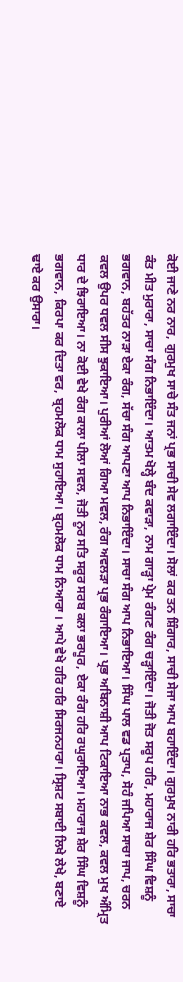ਕੋਈ ਜਾਣੇ ਨਰ ਨਾਰ, ਗੁਰਮੁਖ ਸਾਚੇ ਸੰਤ ਜਨਾਂ ਪ੍ਰਭ ਸਾਚੀ ਸੇਵ ਲਗਾਇੰਦਾ। ਸੋਲਾਂ ਕਰ ਤਨ ਸ਼ਿੰਗਾਰ, ਸਾਚੀ ਸੇਜਾ ਆਪ ਬਹਾਇੰਦਾ। ਗੁਰਮੁਖ ਨਾਰੀ ਹਰਿ ਭਤਾਰਾ, ਸਾਚਾ ਕੰਤ ਮੀਤ ਮੁਰਾਰਾ, ਸਾਚਾ ਸੰਗ ਨਿਭਾਇੰਦਾ। ਆਤਮ ਖੋਲ੍ਹੇ ਬੰਦ ਕਵਾੜਾ, ਨਾਮ ਗਾੜ੍ਹਾ ਪ੍ਰੇਮ ਰੰਗਣ ਰੰਗ ਚੜ੍ਹਾਇੰਦਾ। ਜੋਤੀ ਜੋਤ ਸਰੂਪ ਹਰਿ, ਮਹਾਰਾਜ ਸ਼ੇਰ ਸਿੰਘ ਵਿਸ਼ਨੂੰ ਭਗਵਾਨ, ਬਹੱਤਰ ਨਾੜਾ ਏਕਾ ਰੰਗ, ਸੱਚਾ ਸੰਗ ਆਪਣਾ ਆਪ ਨਿਭਾਇੰਦਾ। ਸਾਚਾ ਸੰਗ ਆਪ ਨਿਭਾਇਆ। ਸਿੰਘ ਪਾਲ ਵਡ ਪ੍ਰਤਾਪ, ਸੋਹੰ ਜਪਿਆ ਸਾਚਾ ਜਾਪ, ਚਰਨ ਕਵਲ ਉਪਰ ਧਵਲ ਸੀਸ ਝੁਕਾਇਆ। ਪੁਰੀਆਂ ਲੋਆਂ ਗਿਆ ਮਵਲ, ਰੰਗ ਅਵਲੜਾ ਪ੍ਰਭ ਰੰਗਾਇਆ। ਪ੍ਰਭ ਅਬਿਨਾਸ਼ੀ ਆਪ ਟਿਕਾਇਆ ਨਾਭ ਕਵਲ, ਕਵਲ ਮੁਖ ਅੰਮ੍ਰਿਤ ਧਾਰ ਦੇ ਝਿਰਾਇਆ। ਨਾ ਕੋਈ ਵੇਖੇ ਰੰਗ ਕਾਲਾ ਪੀਲਾ ਸਵਲ, ਜੋਤੀ ਨੂਰ ਸਤਿ ਸਰੂਰ ਸਰਬ ਕਲਾ ਭਰਪੂਰ, ਏਕਾ ਰੰਗ ਹਰਿ ਰਘੁਰਾਇਆ। ਮਹਾਰਾਜ ਸ਼ੇਰ ਸਿੰਘ ਵਿਸ਼ਨੂੰ ਭਗਵਾਨ, ਕਿਰਪਾ ਕਰ ਦਿਤਾ ਵਰ, ਬ੍ਰਹਮਲੋਕ ਧਾਮ ਸੁਹਾਇਆ। ਬ੍ਰਹਮਲੋਕ ਧਾਮ ਨਿਆਰਾ । ਆਪੇ ਵੇਖੇ ਹਰਿ ਹਰਿ ਸਿਰਜਨਹਾਰਾ। ਸ੍ਰਿਸ਼ਟ ਸਬਾਈ ਲਿਖੇ ਲੇਖੇ, ਬਣਾਏ ਢਾਏ ਕਰ ਉਸਾਰਾ।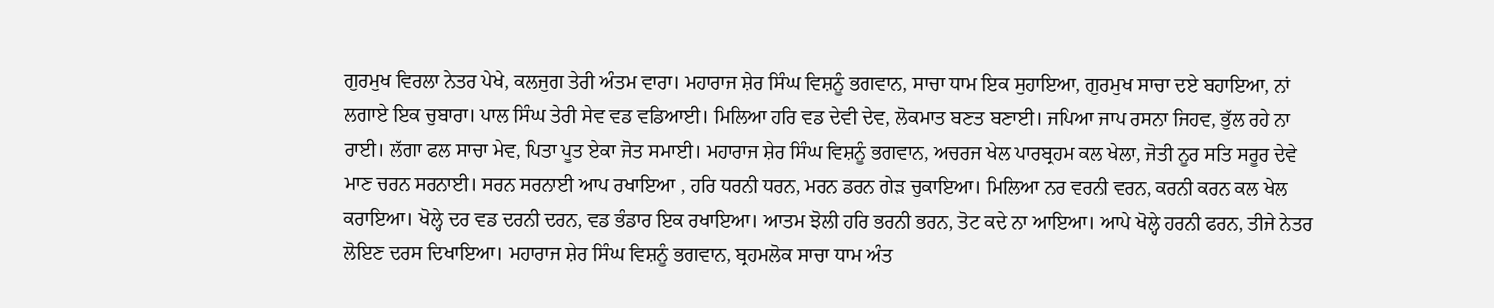ਗੁਰਮੁਖ ਵਿਰਲਾ ਨੇਤਰ ਪੇਖੇ, ਕਲਜੁਗ ਤੇਰੀ ਅੰਤਮ ਵਾਰਾ। ਮਹਾਰਾਜ ਸ਼ੇਰ ਸਿੰਘ ਵਿਸ਼ਨੂੰ ਭਗਵਾਨ, ਸਾਚਾ ਧਾਮ ਇਕ ਸੁਹਾਇਆ, ਗੁਰਮੁਖ ਸਾਚਾ ਦਏ ਬਹਾਇਆ, ਨਾਂ ਲਗਾਏ ਇਕ ਚੁਬਾਰਾ। ਪਾਲ ਸਿੰਘ ਤੇਰੀ ਸੇਵ ਵਡ ਵਡਿਆਈ। ਮਿਲਿਆ ਹਰਿ ਵਡ ਦੇਵੀ ਦੇਵ, ਲੋਕਮਾਤ ਬਣਤ ਬਣਾਈ। ਜਪਿਆ ਜਾਪ ਰਸਨਾ ਜਿਹਵ, ਭੁੱਲ ਰਹੇ ਨਾ ਰਾਈ। ਲੱਗਾ ਫਲ ਸਾਚਾ ਮੇਵ, ਪਿਤਾ ਪੂਤ ਏਕਾ ਜੋਤ ਸਮਾਈ। ਮਹਾਰਾਜ ਸ਼ੇਰ ਸਿੰਘ ਵਿਸ਼ਨੂੰ ਭਗਵਾਨ, ਅਚਰਜ ਖੇਲ ਪਾਰਬ੍ਰਹਮ ਕਲ ਖੇਲਾ, ਜੋਤੀ ਨੂਰ ਸਤਿ ਸਰੂਰ ਦੇਵੇ ਮਾਣ ਚਰਨ ਸਰਨਾਈ। ਸਰਨ ਸਰਨਾਈ ਆਪ ਰਖਾਇਆ , ਹਰਿ ਧਰਨੀ ਧਰਨ, ਮਰਨ ਡਰਨ ਗੇੜ ਚੁਕਾਇਆ। ਮਿਲਿਆ ਨਰ ਵਰਨੀ ਵਰਨ, ਕਰਨੀ ਕਰਨ ਕਲ ਖੇਲ ਕਰਾਇਆ। ਖੋਲ੍ਹੇ ਦਰ ਵਡ ਦਰਨੀ ਦਰਨ, ਵਡ ਭੰਡਾਰ ਇਕ ਰਖਾਇਆ। ਆਤਮ ਝੋਲੀ ਹਰਿ ਭਰਨੀ ਭਰਨ, ਤੋਟ ਕਦੇ ਨਾ ਆਇਆ। ਆਪੇ ਖੋਲ੍ਹੇ ਹਰਨੀ ਫਰਨ, ਤੀਜੇ ਨੇਤਰ ਲੋਇਣ ਦਰਸ ਦਿਖਾਇਆ। ਮਹਾਰਾਜ ਸ਼ੇਰ ਸਿੰਘ ਵਿਸ਼ਨੂੰ ਭਗਵਾਨ, ਬ੍ਰਹਮਲੋਕ ਸਾਚਾ ਧਾਮ ਅੰਤ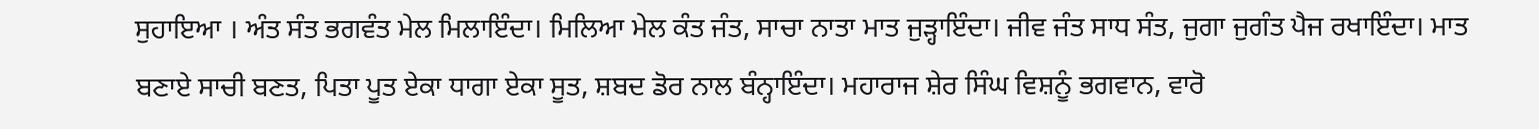ਸੁਹਾਇਆ । ਅੰਤ ਸੰਤ ਭਗਵੰਤ ਮੇਲ ਮਿਲਾਇੰਦਾ। ਮਿਲਿਆ ਮੇਲ ਕੰਤ ਜੰਤ, ਸਾਚਾ ਨਾਤਾ ਮਾਤ ਜੁੜ੍ਹਾਇੰਦਾ। ਜੀਵ ਜੰਤ ਸਾਧ ਸੰਤ, ਜੁਗਾ ਜੁਗੰਤ ਪੈਜ ਰਖਾਇੰਦਾ। ਮਾਤ ਬਣਾਏ ਸਾਚੀ ਬਣਤ, ਪਿਤਾ ਪੂਤ ਏਕਾ ਧਾਗਾ ਏਕਾ ਸੂਤ, ਸ਼ਬਦ ਡੋਰ ਨਾਲ ਬੰਨ੍ਹਾਇੰਦਾ। ਮਹਾਰਾਜ ਸ਼ੇਰ ਸਿੰਘ ਵਿਸ਼ਨੂੰ ਭਗਵਾਨ, ਵਾਰੋ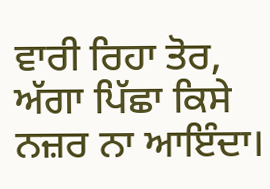ਵਾਰੀ ਰਿਹਾ ਤੋਰ, ਅੱਗਾ ਪਿੱਛਾ ਕਿਸੇ ਨਜ਼ਰ ਨਾ ਆਇੰਦਾ।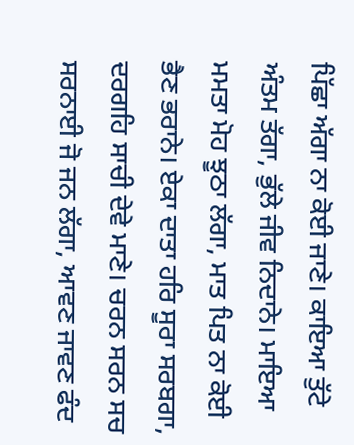ਪਿੱਛਾ ਅੱਗਾ ਨਾ ਕੋਈ ਜਾਣੇ। ਕਾਇਆ ਤੁੱਟੇ ਅੰਤਮ ਤੱਗਾ, ਭੁੱਲੇ ਜੀਵ ਨਿਦਾਨੇ। ਮਾਇਆ ਮਮਤਾ ਮੋਹ ਝੂਠਾ ਲੱਗਾ, ਮਾਤ ਪਿਤ ਨਾ ਕੋਈ ਭੈਣ ਭਰਾਨੇ। ਏਕਾ ਦਾਤਾ ਹਰਿ ਸੂਰਾ ਸਰਬਗਾ, ਦਰਗਹਿ ਸਾਚੀ ਦੇਵੇ ਮਾਣੇ। ਚਰਨ ਸਰਨ ਸਚ ਸਰਨਾਈ ਜੋ ਜਨ ਲੱਗਾ, ਆਵਣ ਜਾਵਣ ਫੰਦ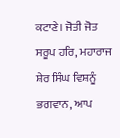ਕਟਾਣੇ। ਜੋਤੀ ਜੋਤ ਸਰੂਪ ਹਰਿ, ਮਹਾਰਾਜ ਸ਼ੇਰ ਸਿੰਘ ਵਿਸ਼ਨੂੰ ਭਗਵਾਨ, ਆਪ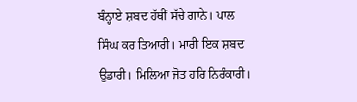ਬੰਨ੍ਹਾਏ ਸ਼ਬਦ ਹੱਥੀਂ ਸੱਚੇ ਗਾਨੇ। ਪਾਲ ਸਿੰਘ ਕਰ ਤਿਆਰੀ। ਮਾਰੀ ਇਕ ਸ਼ਬਦ ਉਡਾਰੀ। ਮਿਲਿਆ ਜੋਤ ਹਰਿ ਨਿਰੰਕਾਰੀ।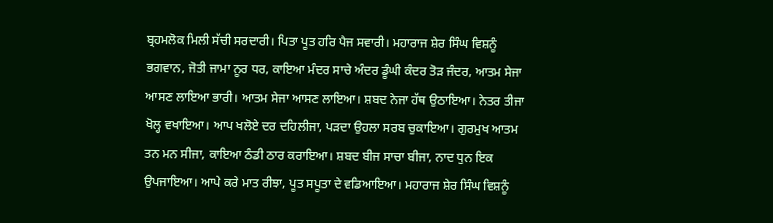ਬ੍ਰਹਮਲੋਕ ਮਿਲੀ ਸੱਚੀ ਸਰਦਾਰੀ। ਪਿਤਾ ਪੂਤ ਹਰਿ ਪੈਜ ਸਵਾਰੀ। ਮਹਾਰਾਜ ਸ਼ੇਰ ਸਿੰਘ ਵਿਸ਼ਨੂੰ ਭਗਵਾਨ, ਜੋਤੀ ਜਾਮਾ ਨੂਰ ਧਰ, ਕਾਇਆ ਮੰਦਰ ਸਾਚੇ ਅੰਦਰ ਡੂੰਘੀ ਕੰਦਰ ਤੋੜ ਜੰਦਰ, ਆਤਮ ਸੇਜਾ ਆਸਣ ਲਾਇਆ ਭਾਰੀ। ਆਤਮ ਸੇਜਾ ਆਸਣ ਲਾਇਆ। ਸ਼ਬਦ ਨੇਜਾ ਹੱਥ ਉਠਾਇਆ। ਨੇਤਰ ਤੀਜਾ ਖੋਲ੍ਹ ਵਖਾਇਆ। ਆਪ ਖਲੋਏ ਦਰ ਦਹਿਲੀਜਾ, ਪੜਦਾ ਉਹਲਾ ਸਰਬ ਚੁਕਾਇਆ। ਗੁਰਮੁਖ ਆਤਮ ਤਨ ਮਨ ਸੀਜਾ, ਕਾਇਆ ਠੰਡੀ ਠਾਰ ਕਰਾਇਆ। ਸ਼ਬਦ ਬੀਜ ਸਾਚਾ ਬੀਜਾ, ਨਾਦ ਧੁਨ ਇਕ ਉਪਜਾਇਆ। ਆਪੇ ਕਰੇ ਮਾਤ ਰੀਝਾ, ਪੂਤ ਸਪੂਤਾ ਦੇ ਵਡਿਆਇਆ। ਮਹਾਰਾਜ ਸ਼ੇਰ ਸਿੰਘ ਵਿਸ਼ਨੂੰ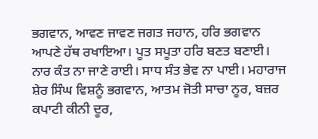ਭਗਵਾਨ, ਆਵਣ ਜਾਵਣ ਜਗਤ ਜਹਾਨ, ਹਰਿ ਭਗਵਾਨ ਆਪਣੇ ਹੱਥ ਰਖਾਇਆ। ਪੂਤ ਸਪੂਤਾ ਹਰਿ ਬਣਤ ਬਣਾਈ। ਨਾਰ ਕੰਤ ਨਾ ਜਾਣੇ ਰਾਈ। ਸਾਧ ਸੰਤ ਭੇਵ ਨਾ ਪਾਈ। ਮਹਾਰਾਜ ਸ਼ੇਰ ਸਿੰਘ ਵਿਸ਼ਨੂੰ ਭਗਵਾਨ, ਆਤਮ ਜੋਤੀ ਸਾਚਾ ਨੂਰ, ਬਜ਼ਰ ਕਪਾਟੀ ਕੀਨੀ ਦੂਰ,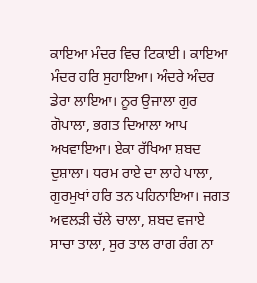ਕਾਇਆ ਮੰਦਰ ਵਿਚ ਟਿਕਾਈ। ਕਾਇਆ ਮੰਦਰ ਹਰਿ ਸੁਹਾਇਆ। ਅੰਦਰੇ ਅੰਦਰ ਡੇਰਾ ਲਾਇਆ। ਨੂਰ ਉਜਾਲਾ ਗੁਰ ਗੋਪਾਲਾ, ਭਗਤ ਦਿਆਲਾ ਆਪ ਅਖਵਾਇਆ। ਏਕਾ ਰੱਖਿਆ ਸ਼ਬਦ ਦੁਸ਼ਾਲਾ। ਧਰਮ ਰਾਏ ਦਾ ਲਾਹੇ ਪਾਲਾ, ਗੁਰਮੁਖਾਂ ਹਰਿ ਤਨ ਪਹਿਨਾਇਆ। ਜਗਤ ਅਵਲੜੀ ਚੱਲੇ ਚਾਲਾ, ਸ਼ਬਦ ਵਜਾਏ ਸਾਚਾ ਤਾਲਾ, ਸੁਰ ਤਾਲ ਰਾਗ ਰੰਗ ਨਾ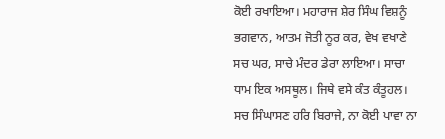ਕੋਈ ਰਖਾਇਆ। ਮਹਾਰਾਜ ਸ਼ੇਰ ਸਿੰਘ ਵਿਸ਼ਨੂੰ ਭਗਵਾਨ, ਆਤਮ ਜੋਤੀ ਨੂਰ ਕਰ, ਵੇਖ ਵਖਾਣੇ ਸਚ ਘਰ, ਸਾਚੇ ਮੰਦਰ ਡੇਰਾ ਲਾਇਆ। ਸਾਚਾ ਧਾਮ ਇਕ ਅਸਥੂਲ। ਜਿਥੇ ਵਸੇ ਕੰਤ ਕੰਤੂਹਲ। ਸਚ ਸਿੰਘਾਸਣ ਹਰਿ ਬਿਰਾਜੇ, ਨਾ ਕੋਈ ਪਾਵਾ ਨਾ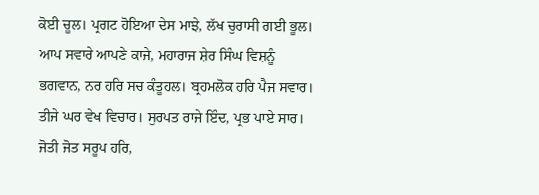ਕੋਈ ਚੂਲ। ਪ੍ਰਗਟ ਹੋਇਆ ਦੇਸ ਮਾਝੇ, ਲੱਖ ਚੁਰਾਸੀ ਗਈ ਭੂਲ। ਆਪ ਸਵਾਰੇ ਆਪਣੇ ਕਾਜੇ, ਮਹਾਰਾਜ ਸ਼ੇਰ ਸਿੰਘ ਵਿਸ਼ਨੂੰ ਭਗਵਾਨ, ਨਰ ਹਰਿ ਸਚ ਕੰਤੂਹਲ। ਬ੍ਰਹਮਲੋਕ ਹਰਿ ਪੈਜ ਸਵਾਰ। ਤੀਜੇ ਘਰ ਵੇਖ ਵਿਚਾਰ। ਸੁਰਪਤ ਰਾਜੇ ਇੰਦ, ਪ੍ਰਭ ਪਾਏ ਸਾਰ। ਜੋਤੀ ਜੋਤ ਸਰੂਪ ਹਰਿ,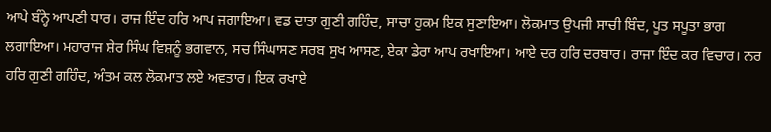ਆਪੇ ਬੰਨ੍ਹੇ ਆਪਣੀ ਧਾਰ। ਰਾਜ ਇੰਦ ਹਰਿ ਆਪ ਜਗਾਇਆ। ਵਡ ਦਾਤਾ ਗੁਣੀ ਗਹਿੰਦ, ਸਾਚਾ ਹੁਕਮ ਇਕ ਸੁਣਾਇਆ। ਲੋਕਮਾਤ ਉਪਜੀ ਸਾਚੀ ਬਿੰਦ, ਪੂਤ ਸਪੂਤਾ ਭਾਗ ਲਗਾਇਆ। ਮਹਾਰਾਜ ਸ਼ੇਰ ਸਿੰਘ ਵਿਸ਼ਨੂੰ ਭਗਵਾਨ, ਸਚ ਸਿੰਘਾਸਣ ਸਰਬ ਸੁਖ ਆਸਣ, ਏਕਾ ਡੇਰਾ ਆਪ ਰਖਾਇਆ। ਆਏ ਦਰ ਹਰਿ ਦਰਬਾਰ। ਰਾਜਾ ਇੰਦ ਕਰ ਵਿਚਾਰ। ਨਰ ਹਰਿ ਗੁਣੀ ਗਹਿੰਦ, ਅੰਤਮ ਕਲ ਲੋਕਮਾਤ ਲਏ ਅਵਤਾਰ। ਇਕ ਰਖਾਏ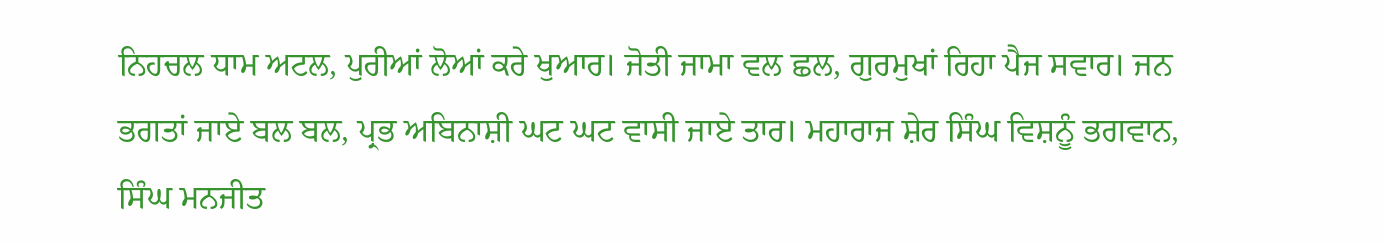ਨਿਹਚਲ ਧਾਮ ਅਟਲ, ਪੁਰੀਆਂ ਲੋਆਂ ਕਰੇ ਖੁਆਰ। ਜੋਤੀ ਜਾਮਾ ਵਲ ਛਲ, ਗੁਰਮੁਖਾਂ ਰਿਹਾ ਪੈਜ ਸਵਾਰ। ਜਨ ਭਗਤਾਂ ਜਾਏ ਬਲ ਬਲ, ਪ੍ਰਭ ਅਬਿਨਾਸ਼ੀ ਘਟ ਘਟ ਵਾਸੀ ਜਾਏ ਤਾਰ। ਮਹਾਰਾਜ ਸ਼ੇਰ ਸਿੰਘ ਵਿਸ਼ਨੂੰ ਭਗਵਾਨ, ਸਿੰਘ ਮਨਜੀਤ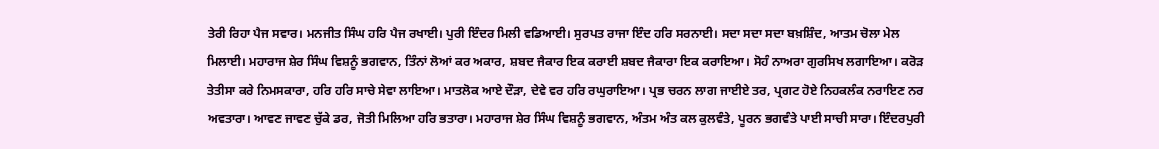ਤੇਰੀ ਰਿਹਾ ਪੈਜ ਸਵਾਰ। ਮਨਜੀਤ ਸਿੰਘ ਹਰਿ ਪੈਜ ਰਖਾਈ। ਪੁਰੀ ਇੰਦਰ ਮਿਲੀ ਵਡਿਆਈ। ਸੁਰਪਤ ਰਾਜਾ ਇੰਦ ਹਰਿ ਸਰਨਾਈ। ਸਦਾ ਸਦਾ ਸਦਾ ਬਖ਼ਸ਼ਿੰਦ, ਆਤਮ ਚੋਲਾ ਮੇਲ ਮਿਲਾਈ। ਮਹਾਰਾਜ ਸ਼ੇਰ ਸਿੰਘ ਵਿਸ਼ਨੂੰ ਭਗਵਾਨ, ਤਿੰਨਾਂ ਲੋਆਂ ਕਰ ਅਕਾਰ, ਸ਼ਬਦ ਜੈਕਾਰ ਇਕ ਕਰਾਈ ਸ਼ਬਦ ਜੈਕਾਰਾ ਇਕ ਕਰਾਇਆ। ਸੋਹੰ ਨਾਅਰਾ ਗੁਰਸਿਖ ਲਗਾਇਆ। ਕਰੋੜ ਤੇਤੀਸਾ ਕਰੇ ਨਿਮਸਕਾਰਾ, ਹਰਿ ਹਰਿ ਸਾਚੇ ਸੇਵਾ ਲਾਇਆ। ਮਾਤਲੋਕ ਆਏ ਦੌੜਾ, ਦੇਵੇ ਵਰ ਹਰਿ ਰਘੁਰਾਇਆ। ਪ੍ਰਭ ਚਰਨ ਲਾਗ ਜਾਈਏ ਤਰ, ਪ੍ਰਗਟ ਹੋਏ ਨਿਹਕਲੰਕ ਨਰਾਇਣ ਨਰ ਅਵਤਾਰਾ। ਆਵਣ ਜਾਵਣ ਚੁੱਕੇ ਡਰ, ਜੋਤੀ ਮਿਲਿਆ ਹਰਿ ਭਤਾਰਾ। ਮਹਾਰਾਜ ਸ਼ੇਰ ਸਿੰਘ ਵਿਸ਼ਨੂੰ ਭਗਵਾਨ, ਅੰਤਮ ਅੰਤ ਕਲ ਕੁਲਵੰਤੇ, ਪੂਰਨ ਭਗਵੰਤੇ ਪਾਈ ਸਾਚੀ ਸਾਰਾ। ਇੰਦਰਪੁਰੀ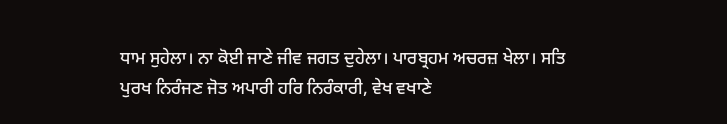ਧਾਮ ਸੁਹੇਲਾ। ਨਾ ਕੋਈ ਜਾਣੇ ਜੀਵ ਜਗਤ ਦੁਹੇਲਾ। ਪਾਰਬ੍ਰਹਮ ਅਚਰਜ਼ ਖੇਲਾ। ਸਤਿ ਪੁਰਖ ਨਿਰੰਜਣ ਜੋਤ ਅਪਾਰੀ ਹਰਿ ਨਿਰੰਕਾਰੀ, ਵੇਖ ਵਖਾਣੇ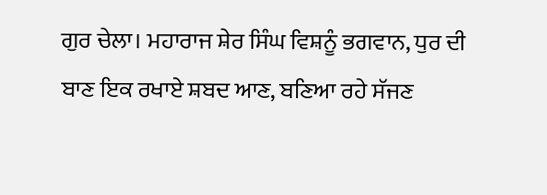ਗੁਰ ਚੇਲਾ। ਮਹਾਰਾਜ ਸ਼ੇਰ ਸਿੰਘ ਵਿਸ਼ਨੂੰ ਭਗਵਾਨ, ਧੁਰ ਦੀ ਬਾਣ ਇਕ ਰਖਾਏ ਸ਼ਬਦ ਆਣ, ਬਣਿਆ ਰਹੇ ਸੱਜਣ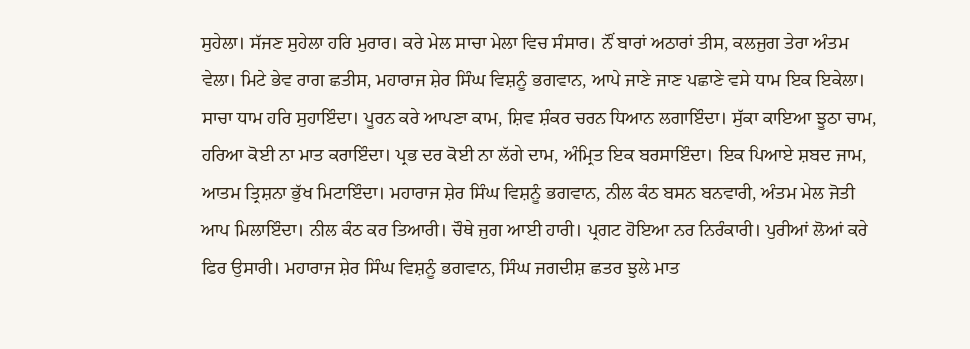ਸੁਹੇਲਾ। ਸੱਜਣ ਸੁਹੇਲਾ ਹਰਿ ਮੁਰਾਰ। ਕਰੇ ਮੇਲ ਸਾਚਾ ਮੇਲਾ ਵਿਚ ਸੰਸਾਰ। ਨੌਂ ਬਾਰਾਂ ਅਠਾਰਾਂ ਤੀਸ, ਕਲਜੁਗ ਤੇਰਾ ਅੰਤਮ ਵੇਲਾ। ਮਿਟੇ ਭੇਵ ਰਾਗ ਛਤੀਸ, ਮਹਾਰਾਜ ਸ਼ੇਰ ਸਿੰਘ ਵਿਸ਼ਨੂੰ ਭਗਵਾਨ, ਆਪੇ ਜਾਣੇ ਜਾਣ ਪਛਾਣੇ ਵਸੇ ਧਾਮ ਇਕ ਇਕੇਲਾ। ਸਾਚਾ ਧਾਮ ਹਰਿ ਸੁਹਾਇੰਦਾ। ਪੂਰਨ ਕਰੇ ਆਪਣਾ ਕਾਮ, ਸ਼ਿਵ ਸ਼ੰਕਰ ਚਰਨ ਧਿਆਨ ਲਗਾਇੰਦਾ। ਸੁੱਕਾ ਕਾਇਆ ਝੂਠਾ ਚਾਮ, ਹਰਿਆ ਕੋਈ ਨਾ ਮਾਤ ਕਰਾਇੰਦਾ। ਪ੍ਰਭ ਦਰ ਕੋਈ ਨਾ ਲੱਗੇ ਦਾਮ, ਅੰਮ੍ਰਿਤ ਇਕ ਬਰਸਾਇੰਦਾ। ਇਕ ਪਿਆਏ ਸ਼ਬਦ ਜਾਮ, ਆਤਮ ਤ੍ਰਿਸ਼ਨਾ ਭੁੱਖ ਮਿਟਾਇੰਦਾ। ਮਹਾਰਾਜ ਸ਼ੇਰ ਸਿੰਘ ਵਿਸ਼ਨੂੰ ਭਗਵਾਨ, ਨੀਲ ਕੰਠ ਬਸਨ ਬਨਵਾਰੀ, ਅੰਤਮ ਮੇਲ ਜੋਤੀ ਆਪ ਮਿਲਾਇੰਦਾ। ਨੀਲ ਕੰਠ ਕਰ ਤਿਆਰੀ। ਚੌਥੇ ਜੁਗ ਆਈ ਹਾਰੀ। ਪ੍ਰਗਟ ਹੋਇਆ ਨਰ ਨਿਰੰਕਾਰੀ। ਪੁਰੀਆਂ ਲੋਆਂ ਕਰੇ ਫਿਰ ਉਸਾਰੀ। ਮਹਾਰਾਜ ਸ਼ੇਰ ਸਿੰਘ ਵਿਸ਼ਨੂੰ ਭਗਵਾਨ, ਸਿੰਘ ਜਗਦੀਸ਼ ਛਤਰ ਝੁਲੇ ਮਾਤ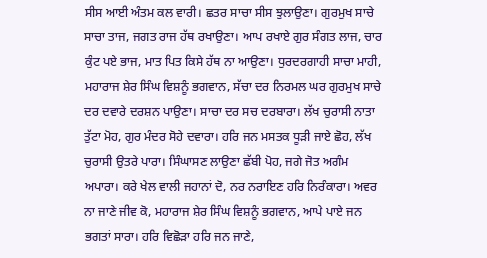ਸੀਸ ਆਈ ਅੰਤਮ ਕਲ ਵਾਰੀ। ਛਤਰ ਸਾਚਾ ਸੀਸ ਝੁਲਾਉਣਾ। ਗੁਰਮੁਖ ਸਾਚੇ ਸਾਚਾ ਤਾਜ, ਜਗਤ ਰਾਜ ਹੱਥ ਰਖਾਉਣਾ। ਆਪ ਰਖਾਏ ਗੁਰ ਸੰਗਤ ਲਾਜ, ਚਾਰ ਕੁੰਟ ਪਏ ਭਾਜ, ਮਾਤ ਪਿਤ ਕਿਸੇ ਹੱਥ ਨਾ ਆਉਣਾ। ਧੁਰਦਰਗਾਹੀ ਸਾਚਾ ਮਾਹੀ, ਮਹਾਰਾਜ ਸ਼ੇਰ ਸਿੰਘ ਵਿਸ਼ਨੂੰ ਭਗਵਾਨ, ਸੱਚਾ ਦਰ ਨਿਰਮਲ ਘਰ ਗੁਰਮੁਖ ਸਾਚੇ ਦਰ ਦਵਾਰੇ ਦਰਸ਼ਨ ਪਾਉਣਾ। ਸਾਚਾ ਦਰ ਸਚ ਦਰਬਾਰਾ। ਲੱਖ ਚੁਰਾਸੀ ਨਾਤਾ ਤੁੱਟਾ ਮੋਹ, ਗੁਰ ਮੰਦਰ ਸੋਹੇ ਦਵਾਰਾ। ਹਰਿ ਜਨ ਮਸਤਕ ਧੂੜੀ ਜਾਏ ਛੋਹ, ਲੱਖ ਚੁਰਾਸੀ ਉਤਰੇ ਪਾਰਾ। ਸਿੰਘਾਸਣ ਲਾਉਣਾ ਛੱਬੀ ਪੋਹ, ਜਗੇ ਜੋਤ ਅਗੰਮ ਅਪਾਰਾ। ਕਰੇ ਖੇਲ ਵਾਲੀ ਜਹਾਨਾਂ ਦੋ, ਨਰ ਨਰਾਇਣ ਹਰਿ ਨਿਰੰਕਾਰਾ। ਅਵਰ ਨਾ ਜਾਣੇ ਜੀਵ ਕੋ, ਮਹਾਰਾਜ ਸ਼ੇਰ ਸਿੰਘ ਵਿਸ਼ਨੂੰ ਭਗਵਾਨ, ਆਪੇ ਪਾਏ ਜਨ ਭਗਤਾਂ ਸਾਰਾ। ਹਰਿ ਵਿਛੋੜਾ ਹਰਿ ਜਨ ਜਾਣੇ,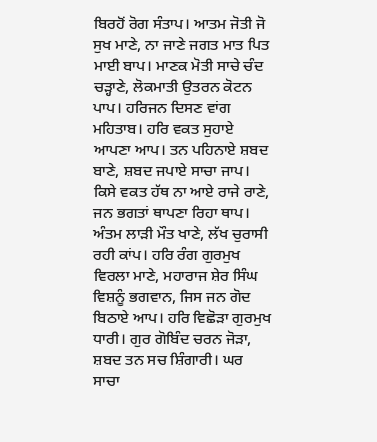ਬਿਰਹੋਂ ਰੋਗ ਸੰਤਾਪ। ਆਤਮ ਜੋਤੀ ਜੋ ਸੁਖ ਮਾਣੇ, ਨਾ ਜਾਣੇ ਜਗਤ ਮਾਤ ਪਿਤ ਮਾਈ ਬਾਪ। ਮਾਣਕ ਮੋਤੀ ਸਾਚੇ ਚੰਦ ਚੜ੍ਹਾਣੇ, ਲੋਕਮਾਤੀ ਉਤਰਨ ਕੋਟਨ ਪਾਪ। ਹਰਿਜਨ ਦਿਸਣ ਵਾਂਗ ਮਹਿਤਾਬ। ਹਰਿ ਵਕਤ ਸੁਹਾਏ ਆਪਣਾ ਆਪ। ਤਨ ਪਹਿਨਾਏ ਸ਼ਬਦ ਬਾਣੇ, ਸ਼ਬਦ ਜਪਾਏ ਸਾਚਾ ਜਾਪ। ਕਿਸੇ ਵਕਤ ਹੱਥ ਨਾ ਆਏ ਰਾਜੇ ਰਾਣੇ, ਜਨ ਭਗਤਾਂ ਥਾਪਣਾ ਰਿਹਾ ਥਾਪ। ਅੰਤਮ ਲਾੜੀ ਮੌਤ ਖਾਣੇ, ਲੱਖ ਚੁਰਾਸੀ ਰਹੀ ਕਾਂਪ। ਹਰਿ ਰੰਗ ਗੁਰਮੁਖ ਵਿਰਲਾ ਮਾਣੇ, ਮਹਾਰਾਜ ਸ਼ੇਰ ਸਿੰਘ ਵਿਸ਼ਨੂੰ ਭਗਵਾਨ, ਜਿਸ ਜਨ ਗੋਦ ਬਿਠਾਏ ਆਪ। ਹਰਿ ਵਿਛੋੜਾ ਗੁਰਮੁਖ ਧਾਰੀ। ਗੁਰ ਗੋਬਿੰਦ ਚਰਨ ਜੋੜਾ, ਸ਼ਬਦ ਤਨ ਸਚ ਸ਼ਿੰਗਾਰੀ। ਘਰ ਸਾਚਾ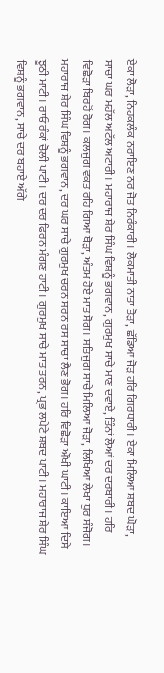ਏਕਾ ਲੋੜਾ, ਨਿਹਕਲੰਕ ਨਰਾਇਣ ਨਰ ਜੋਤ ਨਿਰੰਕਾਰੀ। ਲੋਕਮਾਤੀ ਨਾਤਾ ਤੋੜਾ, ਛੱਡਿਆ ਜੋੜ ਹਰਿ ਗਿਰਧਾਰੀ। ਏਕਾ ਮਿਲਿਆ ਸ਼ਬਦ ਘੋੜਾ, ਸਾਚਾ ਘਰ ਮਹੱਲ ਅਟੱਲ ਅਟਾਰੀ। ਮਹਾਰਾਜ ਸ਼ੇਰ ਸਿੰਘ ਵਿਸ਼ਨੂੰ ਭਗਵਾਨ, ਗੁਰਮੁਖ ਸਾਚੇ ਮਾਣ ਦਵਾਏ, ਤਿੰਨਾਂ ਲੋਆਂ ਦਰ ਦਰਬਾਰੀ। ਹਰਿ ਵਿਛੋੜਾ ਬਿਰਹੋਂ ਰੋਗ। ਕਲਜੁਗ ਵਕਤ ਰਹਿ ਗਿਆ ਥੋੜਾ, ਅੰਤਮ ਹੋਏ ਮਾਤ ਸੋਗ। ਸਤਿਜੁਗ ਸਾਚੇ ਮਿਲਿਆ ਜੋੜਾ, ਲਿਖਿਆ ਲੇਖਾ ਧੁਰ ਸੰਜੋਗ। ਮਹਾਰਾਜ ਸ਼ੇਰ ਸਿੰਘ ਵਿਸ਼ਨੂੰ ਭਗਵਾਨ, ਦਰ ਘਰ ਸਾਚੇ ਗੁਰਮੁਖ ਚਰਨ ਸਰਨ ਰਸ ਸਾਚਾ ਲੈਣ ਭੋਗ। ਹਰਿ ਵਿਛੋੜਾ ਔਖੀ ਘਾਟੀ। ਕਾਇਆ ਦਿਸੇ ਝੂਠੀ ਮਾਟੀ। ਰਾਓ ਰੰਕਾਂ ਚੋਲੀ ਪਾਟੀ। ਦਰ ਦਰ ਫਿਰਨ ਮੰਗਣ ਹਾਟੀ। ਗੁਰਮੁਖ ਸਾਚੇ ਮਾਤ ਤਰਨ, ਪ੍ਰਭ ਲਪੇਟੇ ਸ਼ਬਦ ਪਾਟੀ। ਮਹਾਰਾਜ ਸ਼ੇਰ ਸਿੰਘ ਵਿਸ਼ਨੂੰ ਭਗਵਾਨ, ਸਾਚੇ ਦਰ ਬਹਾਏ ਅੱਗੇ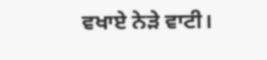ਵਖਾਏ ਨੇੜੇ ਵਾਟੀ।